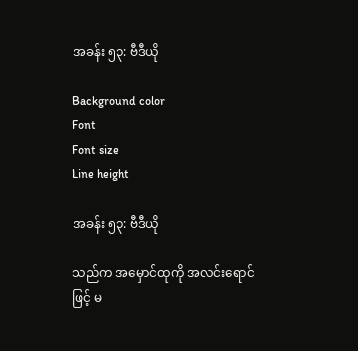အခန်း ၅၃: ဗီဒီယို

Background color
Font
Font size
Line height

အခန်း ၅၃: ဗီဒီယို

သည်က အမှောင်ထုကို အလင်းရောင်ဖြင့် မ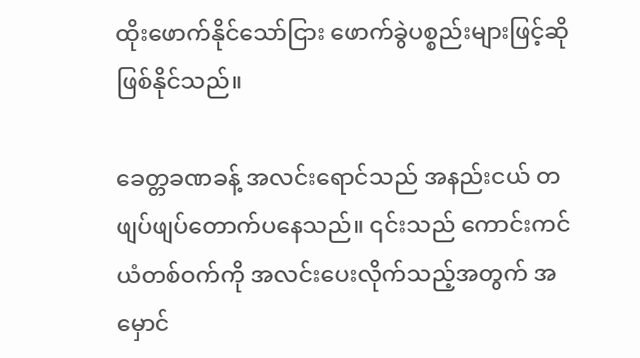ထိုးဖောက်နိုင်သော်ငြား ဖောက်ခွဲပစ္စည်းများဖြင့်ဆို ဖြစ်နိုင်သည်။

ခေတ္တခဏခန့် အလင်းရောင်သည် အနည်းငယ် တဖျပ်ဖျပ်တောက်ပနေသည်။ ၎င်းသည် ကောင်းကင်ယံတစ်ဝက်ကို အလင်းပေးလိုက်သည့်အတွက် အမှောင်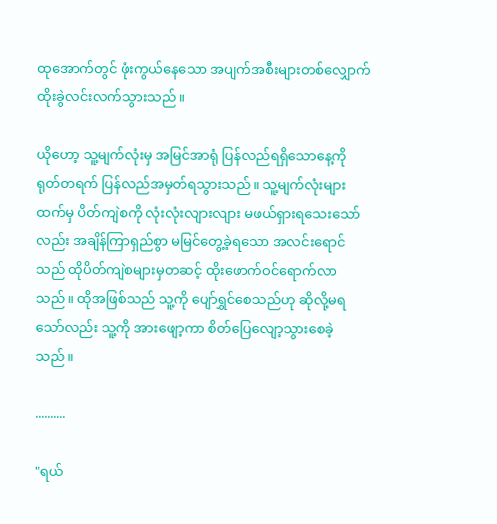ထုအောက်တွင် ဖုံးကွယ်နေသော အပျက်အစီးများတစ်လျှောက် ထိုးခွဲလင်းလက်သွားသည်။

ယိုဟော့ သူ့မျက်လုံးမှ အမြင်အာရုံ ပြန်လည်ရရှိသောနေ့ကို ရုတ်တရက် ပြန်လည်အမှတ်ရသွားသည်။ သူ့မျက်လုံးများထက်မှ ပိတ်ကျဲစကို လုံးလုံးလျားလျား မဖယ်ရှားရသေးသော်လည်း အချိန်ကြာရှည်စွာ မမြင်တွေ့ခဲ့ရသော အလင်းရောင်သည် ထိုပိတ်ကျဲစများမှတဆင့် ထိုးဖောက်ဝင်ရောက်လာသည်။ ထိုအဖြစ်သည် သူ့ကို ပျော်ရွှင်စေသည်ဟု ဆိုလို့မရသော်လည်း သူ့ကို အားဖျော့ကာ စိတ်ပြေလျော့သွားစေခဲ့သည်။

..........

"ရယ်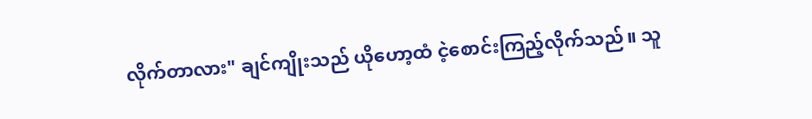လိုက်တာလား" ချင်ကျိုးသည် ယိုဟော့ထံ ငဲ့စောင်းကြည့်လိုက်သည်။ သူ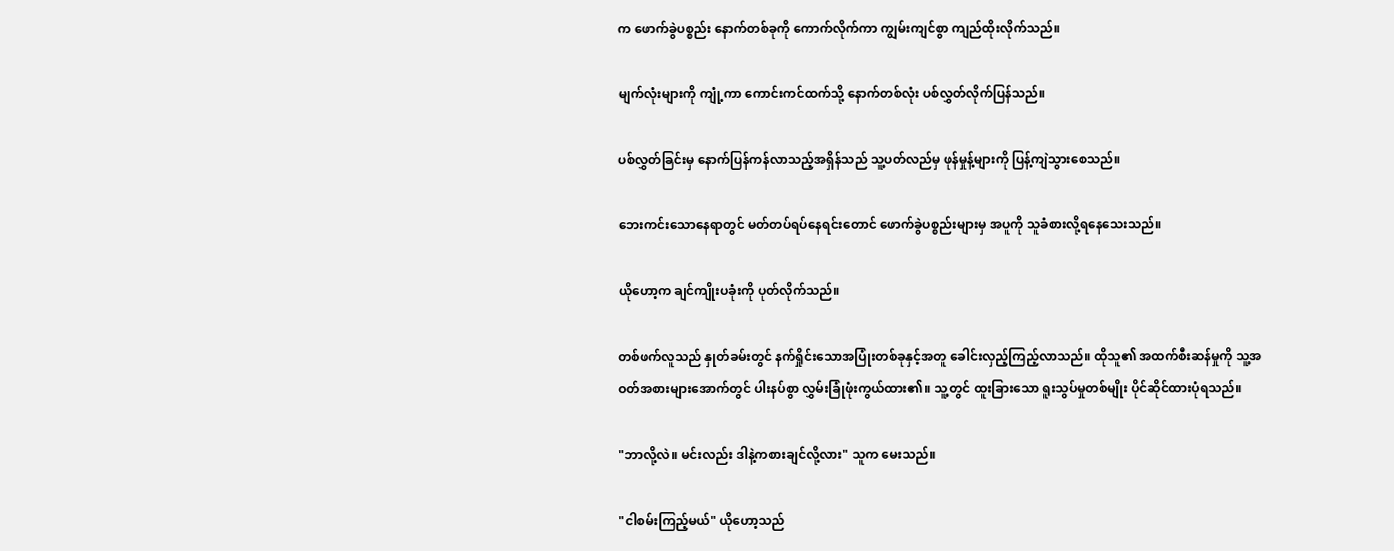က ဖောက်ခွဲပစ္စည်း နောက်တစ်ခုကို ကောက်လိုက်ကာ ကျွမ်းကျင်စွာ ကျည်ထိုးလိုက်သည်။

မျက်လုံးများကို ကျုံ့ကာ ကောင်းကင်ထက်သို့ နောက်တစ်လုံး ပစ်လွှတ်လိုက်ပြန်သည်။

ပစ်လွှတ်ခြင်းမှ နောက်ပြန်ကန်လာသည့်အရှိန်သည် သူ့ပတ်လည်မှ ဖုန်မှုန့်များကို ပြန့်ကျဲသွားစေသည်။

ဘေးကင်းသောနေရာတွင် မတ်တပ်ရပ်နေရင်းတောင် ဖောက်ခွဲပစ္စည်းများမှ အပူကို သူခံစားလို့ရနေသေးသည်။

ယိုဟော့က ချင်ကျိုးပခုံးကို ပုတ်လိုက်သည်။

တစ်ဖက်လူသည် နှုတ်ခမ်းတွင် နက်ရှိုင်းသောအပြုံးတစ်ခုနှင့်အတူ ခေါင်းလှည့်ကြည့်လာသည်။ ထိုသူ၏ အထက်စီးဆန်မှုကို သူ့အဝတ်အစားများအောက်တွင် ပါးနပ်စွာ လွှမ်းခြုံဖုံးကွယ်ထား၏။ သူ့တွင် ထူးခြားသော ရူးသွပ်မှုတစ်မျိုး ပိုင်ဆိုင်ထားပုံရသည်။

"ဘာလို့လဲ။ မင်းလည်း ဒါနဲ့ကစားချင်လို့လား" သူက မေးသည်။

"ငါစမ်းကြည့်မယ်" ယိုဟော့သည်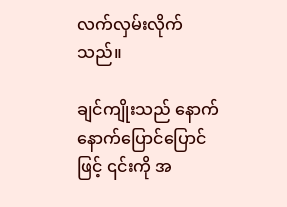လက်လှမ်းလိုက်သည်။

ချင်ကျိုးသည် နောက်နောက်ပြောင်ပြောင်ဖြင့် ၎င်းကို အ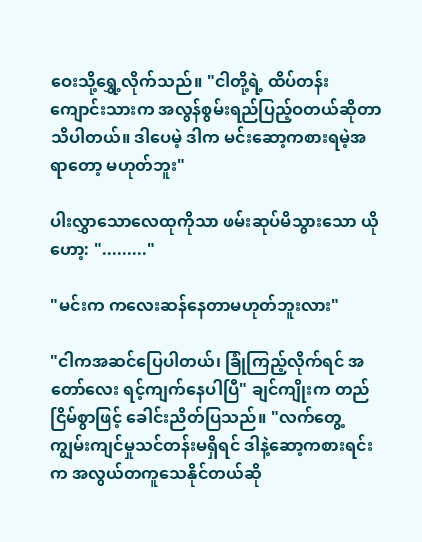ဝေးသို့ရွှေ့လိုက်သည်။ "ငါတို့ရဲ့ ထိပ်တန်းကျောင်းသားက အလွန်စွမ်းရည်ပြည့်ဝတယ်ဆိုတာ သိပါတယ်။ ဒါပေမဲ့ ဒါက မင်းဆော့ကစားရမဲ့အရာတော့ မဟုတ်ဘူး"

ပါးလွှာသောလေထုကိုသာ ဖမ်းဆုပ်မိသွားသော ယိုဟော့: "........."

"မင်းက ကလေးဆန်နေတာမဟုတ်ဘူးလား"

"ငါကအဆင်ပြေပါတယ်၊ ခြုံကြည့်လိုက်ရင် အတော်လေး ရင့်ကျက်နေပါပြီ" ချင်ကျိုးက တည်ငြိမ်စွာဖြင့် ခေါင်းညိတ်ပြသည်။ "လက်တွေ့ကျွမ်းကျင်မှုသင်တန်းမရှိရင် ဒါနဲ့ဆော့ကစားရင်းက အလွယ်တကူသေနိုင်တယ်ဆို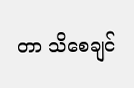တာ သိစေချင်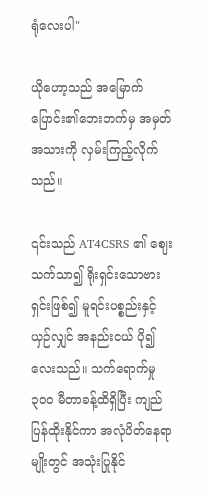ရုံလေးပါ"

ယိုဟော့သည် အမြောက်ပြောင်း၏ဘေးဘက်မှ အမှတ်အသားကို လှမ်းကြည့်လိုက်သည်။

၎င်းသည် AT4CSRS ၏ ဈေးသက်သာ၍ ရိုးရှင်းသောဗားရှင်းဖြစ်၍ မူရင်းပစ္စည်းနှင့် ယှဉ်လျှင် အနည်းငယ် ပို၍ လေးသည်။ သက်ရောက်မှု ၃၀၀ မီတာခန့်ထိရှိပြီး ကျည်ပြန်ထိုးနိုင်ကာ အလုံပိတ်နေရာမျိုးတွင် အသုံးပြုနိုင်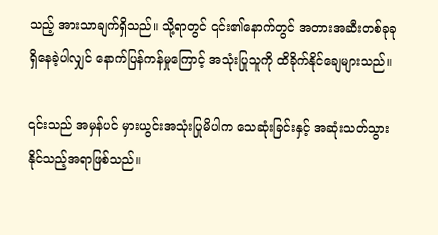သည့် အားသာချက်ရှိသည်။ သို့ရာတွင် ၎င်း၏နောက်တွင် အတားအဆီးတစ်ခုခုရှိနေခဲ့ပါလျှင် နောက်ပြန်ကန်မှုကြောင့် အသုံးပြုသူကို ထိခိုက်နိုင်ချေများသည်။

၎င်းသည် အမှန်ပင် မှားယွင်းအသုံးပြုမိပါက သေဆုံးခြင်းနှင့် အဆုံးသတ်သွားနိုင်သည့်အရာဖြစ်သည်။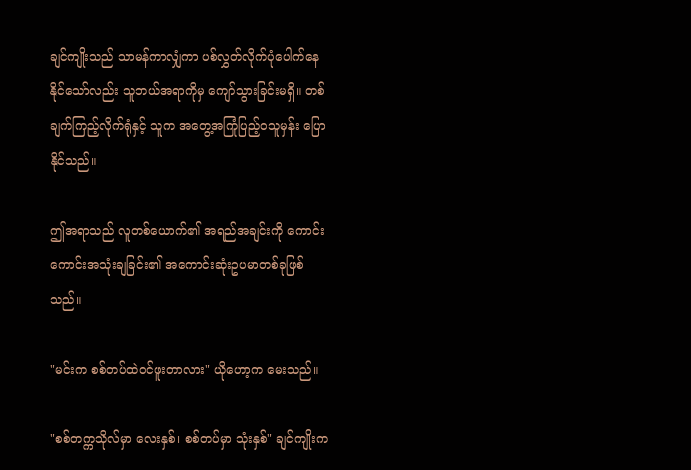ချင်ကျိုးသည် သာမန်ကာလျှံကာ ပစ်လွှတ်လိုက်ပုံပေါက်နေနိုင်သော်လည်း သူဘယ်အရာကိုမှ ကျော်သွားခြင်းမရှိ။ တစ်ချက်ကြည့်လိုက်ရုံနှင့် သူက အတွေ့အကြုံပြည့်ဝသူမှန်း ပြောနိုင်သည်။

ဤအရာသည် လူတစ်ယောက်၏ အရည်အချင်းကို ကောင်းကောင်းအသုံးချခြင်း၏ အကောင်းဆုံးဥပမာတစ်ခုဖြစ်သည်။

"မင်းက စစ်တပ်ထဲဝင်ဖူးတာလား" ယိုဟော့က မေးသည်။

"စစ်တက္ကသိုလ်မှာ လေးနှစ်၊ စစ်တပ်မှာ သုံးနှစ်" ချင်ကျိုးက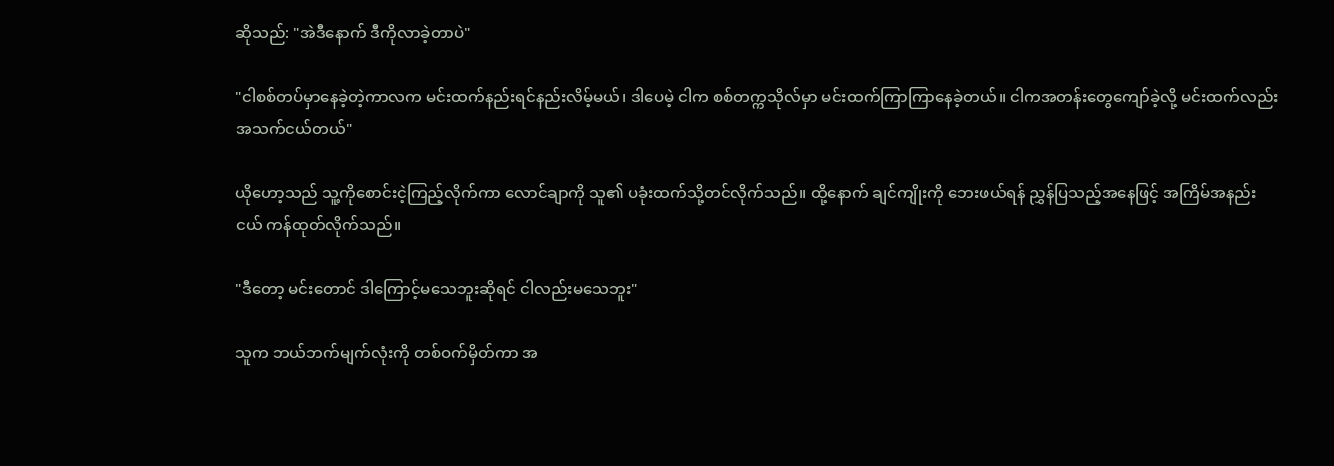ဆိုသည်: "အဲဒီနောက် ဒီကိုလာခဲ့တာပဲ"

"ငါစစ်တပ်မှာနေခဲ့တဲ့ကာလက မင်းထက်နည်းရင်နည်းလိမ့်မယ်၊ ဒါပေမဲ့ ငါက စစ်တက္ကသိုလ်မှာ မင်းထက်ကြာကြာနေခဲ့တယ်။ ငါကအတန်းတွေကျော်ခဲ့လို့ မင်းထက်လည်း အသက်ငယ်တယ်"

ယိုဟော့သည် သူ့ကိုစောင်းငဲ့ကြည့်လိုက်ကာ လောင်ချာကို သူ၏ ပခုံးထက်သို့တင်လိုက်သည်။ ထို့နောက် ချင်ကျိုးကို ဘေးဖယ်ရန် ညွှန်ပြသည့်အနေဖြင့် အကြိမ်အနည်းငယ် ကန်ထုတ်လိုက်သည်။

"ဒီတော့ မင်းတောင် ဒါကြောင့်မသေဘူးဆိုရင် ငါလည်းမသေဘူး"

သူက ဘယ်ဘက်မျက်လုံးကို တစ်ဝက်မှိတ်ကာ အ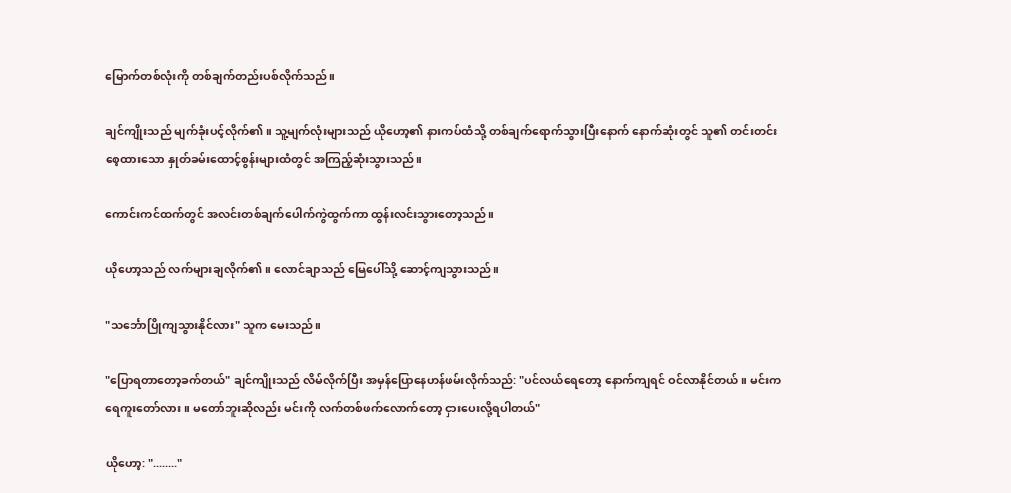မြောက်တစ်လုံးကို တစ်ချက်တည်းပစ်လိုက်သည်။

ချင်ကျိုးသည် မျက်ခုံးပင့်လိုက်၏။ သူ့မျက်လုံးများသည် ယိုဟော့၏ နားကပ်ထံသို့ တစ်ချက်ရောက်သွားပြီးနောက် နောက်ဆုံးတွင် သူ၏ တင်းတင်းစေ့ထားသော နှုတ်ခမ်းထောင့်စွန်းများထံတွင် အကြည့်ဆုံးသွားသည်။

ကောင်းကင်ထက်တွင် အလင်းတစ်ချက်ပေါက်ကွဲထွက်ကာ ထွန်းလင်းသွားတော့သည်။

ယိုဟော့သည် လက်များချလိုက်၏။ လောင်ချာသည် မြေပေါ်သို့ ဆောင့်ကျသွားသည်။

"သင်္ဘောပြိုကျသွားနိုင်လား" သူက မေးသည်။

"ပြောရတာတော့ခက်တယ်" ချင်ကျိုးသည် လိမ်လိုက်ပြီး အမှန်ပြောနေဟန်ဖမ်းလိုက်သည်: "ပင်လယ်ရေတော့ နောက်ကျရင် ဝင်လာနိုင်တယ်။ မင်းက ရေကူးတော်လား။ မတော်ဘူးဆိုလည်း မင်းကို လက်တစ်ဖက်လောက်တော့ ငှားပေးလို့ရပါတယ်"

ယိုဟော့: "........"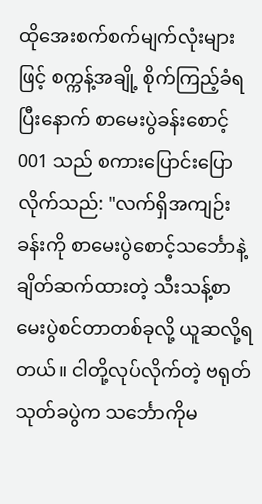ထိုအေးစက်စက်မျက်လုံးများဖြင့် စက္ကန့်အချို့ စိုက်ကြည့်ခံရပြီးနောက် စာမေးပွဲခန်းစောင့် 001 သည် စကားပြောင်းပြောလိုက်သည်: "လက်ရှိအကျဉ်းခန်းကို စာမေးပွဲစောင့်သင်္ဘောနဲ့ ချိတ်ဆက်ထားတဲ့ သီးသန့်စာမေးပွဲစင်တာတစ်ခုလို့ ယူဆလို့ရတယ်။ ငါတို့လုပ်လိုက်တဲ့ ဗရုတ်သုတ်ခပွဲက သင်္ဘောကိုမ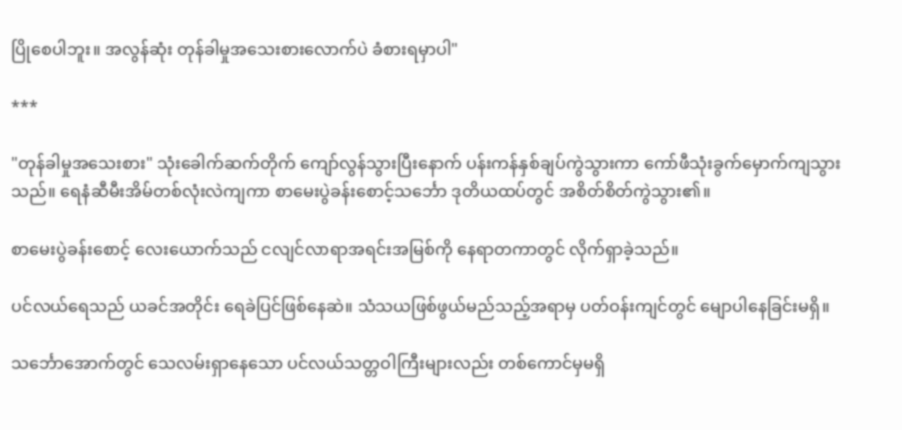ပြိုစေပါဘူး။ အလွန်ဆုံး တုန်ခါမှုအသေးစားလောက်ပဲ ခံစားရမှာပါ"

***

"တုန်ခါမှုအသေးစား" သုံးခေါက်ဆက်တိုက် ကျော်လွန်သွားပြီးနောက် ပန်းကန်နှစ်ချပ်ကွဲသွားကာ ကော်ဖီသုံးခွက်မှောက်ကျသွားသည်။ ရေနံဆီမီးအိမ်တစ်လုံးလဲကျကာ စာမေးပွဲခန်းစောင့်သင်္ဘော ဒုတိယထပ်တွင် အစိတ်စိတ်ကွဲသွား၏။

စာမေးပွဲခန်းစောင့် လေးယောက်သည် ငလျင်လာရာအရင်းအမြစ်ကို နေရာတကာတွင် လိုက်ရှာခဲ့သည်။

ပင်လယ်ရေသည် ယခင်အတိုင်း ရေခဲပြင်ဖြစ်နေဆဲ။ သံသယဖြစ်ဖွယ်မည်သည့်အရာမှ ပတ်ဝန်းကျင်တွင် မျောပါနေခြင်းမရှိ။

သင်္ဘောအောက်တွင် သေလမ်းရှာနေသော ပင်လယ်သတ္တဝါကြီးများလည်း တစ်ကောင်မှမရှိ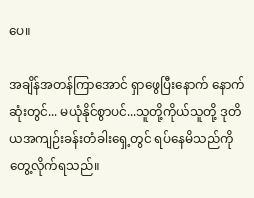ပေ။

အချိန်အတန်ကြာအောင် ရှာဖွေပြီးနောက် နောက်ဆုံးတွင်... မယုံနိုင်စွာပင်...သူတို့ကိုယ်သူတို့ ဒုတိယအကျဉ်းခန်းတံခါးရှေ့တွင် ရပ်နေမိသည်ကို တွေ့လိုက်ရသည်။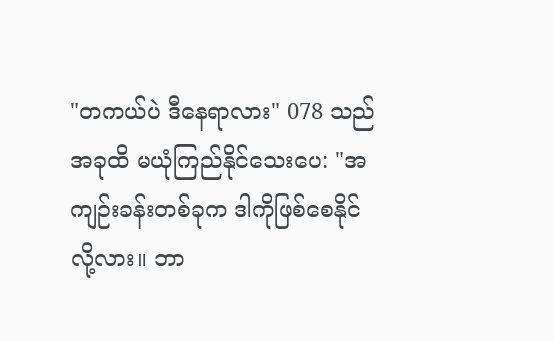"တကယ်ပဲ ဒီနေရာလား" 078 သည်အခုထိ မယုံကြည်နိုင်သေးပေ: "အကျဉ်းခန်းတစ်ခုက ဒါကိုဖြစ်စေနိုင်လို့လား။ ဘာ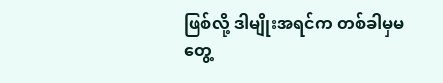ဖြစ်လို့ ဒါမျိုးအရင်က တစ်ခါမှမတွေ့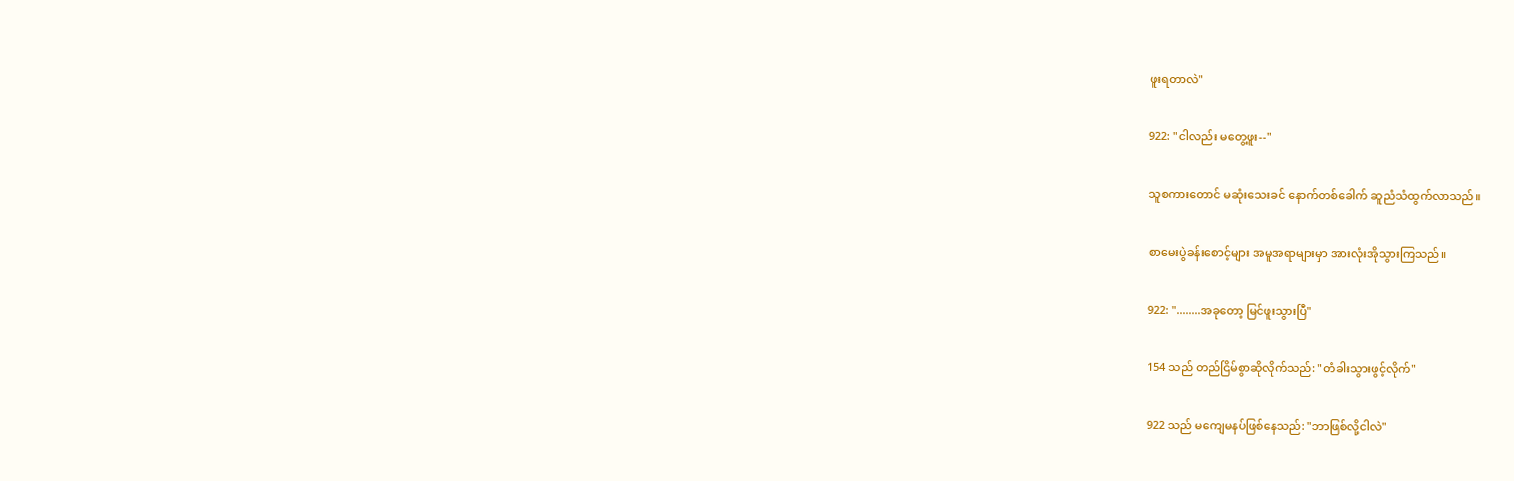ဖူးရတာလဲ"

922: "ငါလည်း မတွေ့ဖူး--"

သူစကားတောင် မဆုံးသေးခင် နောက်တစ်ခေါက် ဆူညံသံထွက်လာသည်။

စာမေးပွဲခန်းစောင့်များ အမူအရာများမှာ အားလုံးအိုသွားကြသည်။

922: "........အခုတော့ မြင်ဖူးသွားပြီ"

154 သည် တည်ငြိမ်စွာဆိုလိုက်သည်: "တံခါးသွားဖွင့်လိုက်"

922 သည် မကျေမနပ်ဖြစ်နေသည်: "ဘာဖြစ်လို့ငါလဲ"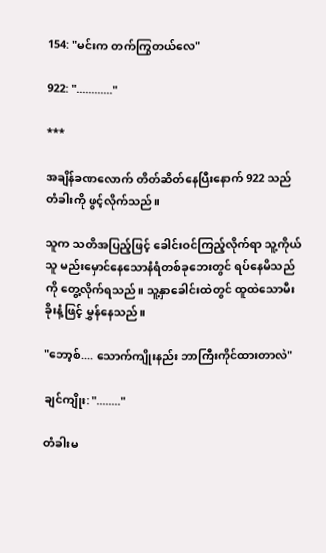154: "မင်းက တက်ကြွတယ်လေ"

922: "............"

***

အချိန်ခဏလောက် တိတ်ဆိတ်နေပြီးနောက် 922 သည် တံခါးကို ဖွင့်လိုက်သည်။

သူက သတိအပြည့်ဖြင့် ခေါင်းဝင်ကြည့်လိုက်ရာ သူ့ကိုယ်သူ မည်းမှောင်နေသောနံရံတစ်ခုဘေးတွင် ရပ်နေမိသည်ကို တွေ့လိုက်ရသည်။ သူ့နှာခေါင်းထဲတွင် ထူထဲသောမီးခိုးနံ့ဖြင့် မွှန်နေသည်။

"ဘော့စ်.... သောက်ကျိုးနည်း ဘာကြီးကိုင်ထားတာလဲ"

ချင်ကျိုး: "........"

တံခါးမ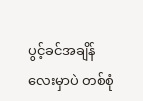ပွင့်ခင်အချိန်လေးမှာပဲ တစ်စုံ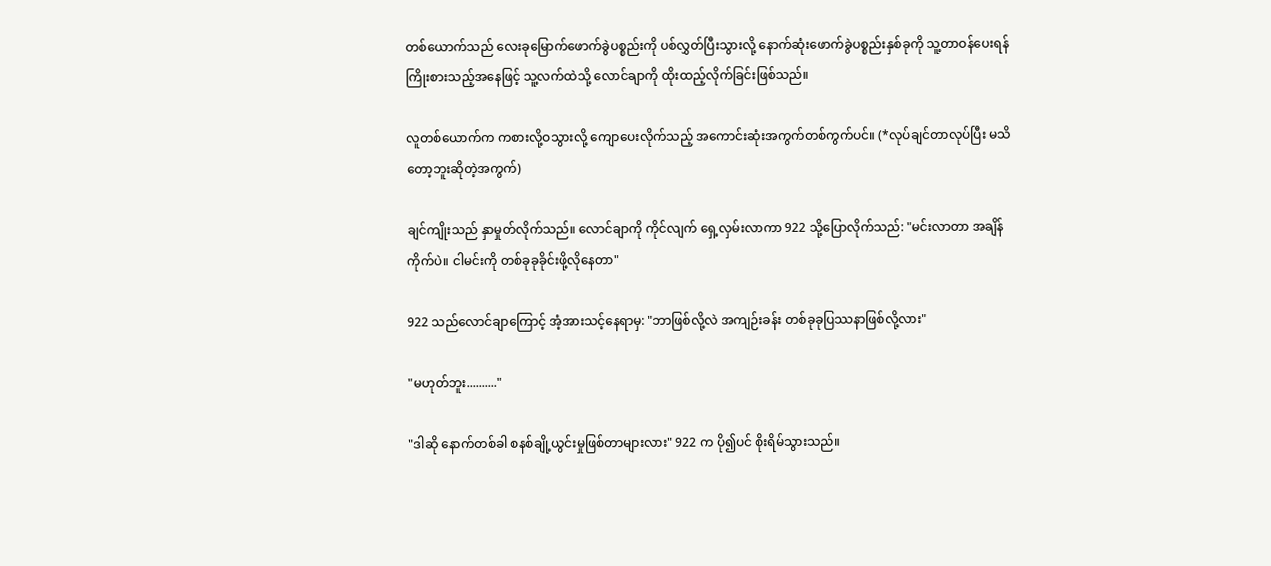တစ်ယောက်သည် လေးခုမြောက်ဖောက်ခွဲပစ္စည်းကို ပစ်လွှတ်ပြီးသွားလို့ နောက်ဆုံးဖောက်ခွဲပစ္စည်းနှစ်ခုကို သူ့တာဝန်ပေးရန် ကြိုးစားသည့်အနေဖြင့် သူ့လက်ထဲသို့ လောင်ချာကို ထိုးထည့်လိုက်ခြင်းဖြစ်သည်။

လူတစ်ယောက်က ကစားလို့ဝသွားလို့ ကျောပေးလိုက်သည့် အကောင်းဆုံးအကွက်တစ်ကွက်ပင်။ (*လုပ်ချင်တာလုပ်ပြီး မသိတော့ဘူးဆိုတဲ့အကွက်)

ချင်ကျိုးသည် နှာမှုတ်လိုက်သည်။ လောင်ချာကို ကိုင်လျက် ရှေ့လှမ်းလာကာ 922 သို့ပြောလိုက်သည်: "မင်းလာတာ အချိန်ကိုက်ပဲ။ ငါမင်းကို တစ်ခုခုခိုင်းဖို့လိုနေတာ"

922 သည်လောင်ချာကြောင့် အံ့အားသင့်နေရာမှ: "ဘာဖြစ်လို့လဲ အကျဉ်းခန်း တစ်ခုခုပြဿနာဖြစ်လို့လား"

"မဟုတ်ဘူး.........."

"ဒါဆို နောက်တစ်ခါ စနစ်ချို့ယွင်းမှုဖြစ်တာများလား" 922 က ပို၍ပင် စိုးရိမ်သွားသည်။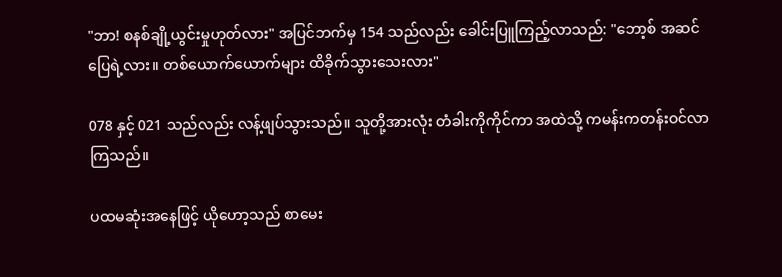"ဘာ! စနစ်ချို့ယွင်းမှုဟုတ်လား" အပြင်ဘက်မှ 154 သည်လည်း ခေါင်းပြူကြည့်လာသည်: "ဘော့စ် အဆင်ပြေရဲ့လား။ တစ်ယောက်ယောက်များ ထိခိုက်သွားသေးလား"

078 နှင့် 021 သည်လည်း လန့်ဖျပ်သွားသည်။ သူတို့အားလုံး တံခါးကိုကိုင်ကာ အထဲသို့ ကမန်းကတန်းဝင်လာကြသည်။

ပထမဆုံးအနေဖြင့် ယိုဟော့သည် စာမေး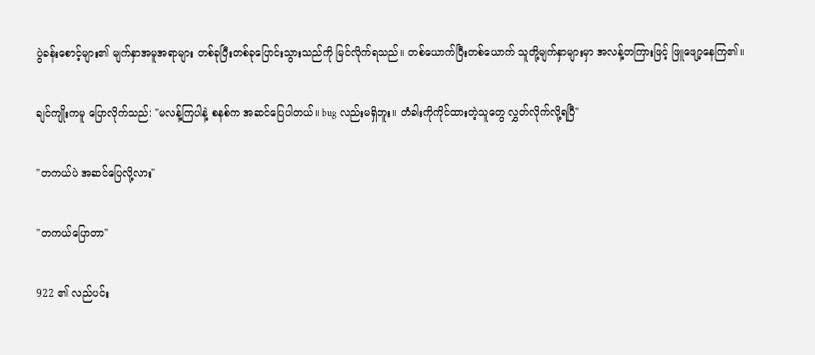ပွဲခန်းစောင့်များ၏ မျက်နှာအမူအရာများ တစ်ခုပြီးတစ်ခုပြောင်းသွားသည်ကို မြင်လိုက်ရသည်။ တစ်ယောက်ပြီးတစ်ယောက် သူတို့မျက်နှာများမှာ အလန့်တကြားဖြင့် ဖြူဖျော့နေကြ၏။

ချင်ကျိုးကမူ ပြောလိုက်သည်: "မလန့်ကြပါနဲ့ စနစ်က အဆင်ပြေပါတယ်။ bug လည်းမရှိဘူး။ တံခါးကိုကိုင်ထားတဲ့သူတွေ လွှတ်လိုက်လို့ရပြီ"

"တကယ်ပဲ အဆင်ပြေလို့လား"

"တကယ်ပြောတာ"

922 ၏ လည်ပင်း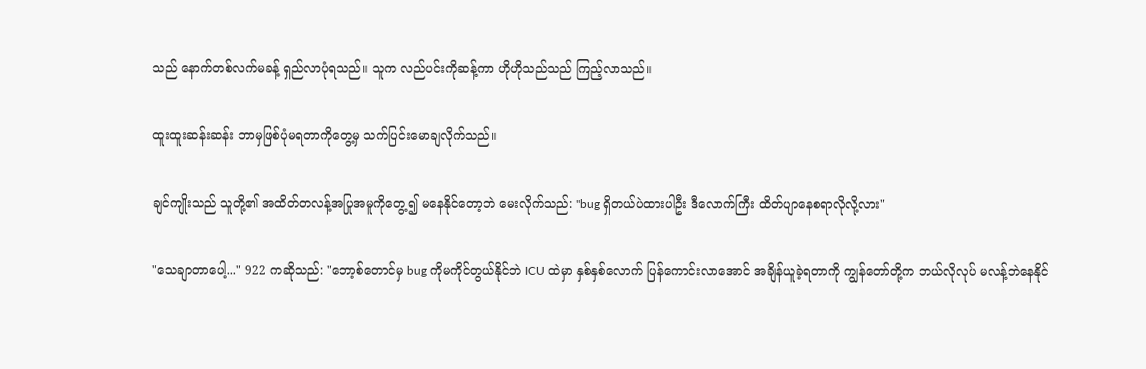သည် နောက်တစ်လက်မခန့် ရှည်လာပုံရသည်။ သူက လည်ပင်းကိုဆန့်ကာ ဟိုဟိုသည်သည် ကြည့်လာသည်။

ထူးထူးဆန်းဆန်း ဘာမှဖြစ်ပုံမရတာကိုတွေ့မှ သက်ပြင်းမောချလိုက်သည်။

ချင်ကျိုးသည် သူတို့၏ အထိတ်တလန့်အပြုအမူကိုတွေ့၍ မနေနိုင်တော့ဘဲ မေးလိုက်သည်: "bug ရှိတယ်ပဲထားပါဦး ဒီလောက်ကြီး ထိတ်ပျာနေစရာလိုလို့လား"

"သေချာတာပေါ့..." 922 ကဆိုသည်: "ဘော့စ်တောင်မှ bug ကိုမကိုင်တွယ်နိုင်ဘဲ ICU ထဲမှာ နှစ်နှစ်လောက် ပြန်ကောင်းလာအောင် အချိန်ယူခဲ့ရတာကို ကျွန်တော်တို့က ဘယ်လိုလုပ် မလန့်ဘဲနေနိုင်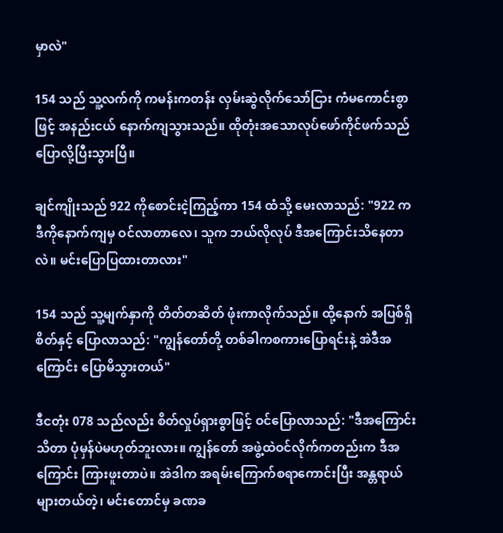မှာလဲ"

154 သည် သူ့လက်ကို ကမန်းကတန်း လှမ်းဆွဲလိုက်သော်ငြား ကံမကောင်းစွာဖြင့် အနည်းငယ် နောက်ကျသွားသည်။ ထိုတုံးအသောလုပ်ဖော်ကိုင်ဖက်သည် ပြောလို့ပြီးသွားပြီ။

ချင်ကျိုးသည် 922 ကိုစောင်းငဲ့ကြည့်ကာ 154 ထံသို့ မေးလာသည်: "922 က ဒီကိုနောက်ကျမှ ဝင်လာတာလေ၊ သူက ဘယ်လိုလုပ် ဒီအကြောင်းသိနေတာလဲ။ မင်းပြောပြထားတာလား"

154 သည် သူ့မျက်နှာကို တိတ်တဆိတ် ဖုံးကာလိုက်သည်။ ထို့နောက် အပြစ်ရှိစိတ်နှင့် ပြောလာသည်: "ကျွန်တော်တို့ တစ်ခါကစကားပြောရင်းနဲ့ အဲဒီအကြောင်း ပြောမိသွားတယ်"

ဒီငတုံး 078 သည်လည်း စိတ်လှုပ်ရှားစွာဖြင့် ဝင်ပြောလာသည်: "ဒီအကြောင်းသိတာ ပုံမှန်ပဲမဟုတ်ဘူးလား။ ကျွန်တော် အဖွဲ့ထဲဝင်လိုက်ကတည်းက ဒီအကြောင်း ကြားဖူးတာပဲ။ အဲဒါက အရမ်းကြောက်စရာကောင်းပြီး အန္တရာယ်များတယ်တဲ့၊ မင်းတောင်မှ ခဏခ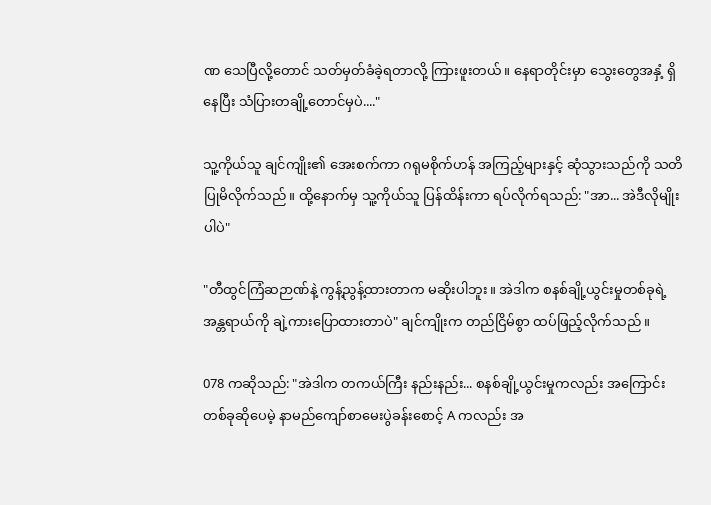ဏ သေပြီလို့တောင် သတ်မှတ်ခံခဲ့ရတာလို့ ကြားဖူးတယ်။ နေရာတိုင်းမှာ သွေးတွေအနှံ့ ရှိနေပြီး သံပြားတချို့တောင်မှပဲ...."

သူ့ကိုယ်သူ ချင်ကျိုး၏ အေးစက်ကာ ဂရုမစိုက်ဟန် အကြည့်များနှင့် ဆုံသွားသည်ကို သတိပြုမိလိုက်သည်။ ထို့နောက်မှ သူ့ကိုယ်သူ ပြန်ထိန်းကာ ရပ်လိုက်ရသည်: "အာ... အဲဒီလိုမျိုးပါပဲ"

"တီထွင်ကြံဆဉာဏ်နဲ့ ကွန့်ညွန့်ထားတာက မဆိုးပါဘူး။ အဲဒါက စနစ်ချို့ယွင်းမှုတစ်ခုရဲ့ အန္တရာယ်ကို ချဲ့ကားပြောထားတာပဲ" ချင်ကျိုးက တည်ငြိမ်စွာ ထပ်ဖြည့်လိုက်သည်။

078 ကဆိုသည်: "အဲဒါက တကယ်ကြီး နည်းနည်း... စနစ်ချို့ယွင်းမှုကလည်း အကြောင်းတစ်ခုဆိုပေမဲ့ နာမည်ကျော်စာမေးပွဲခန်းစောင့် A ကလည်း အ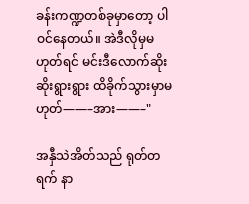ခန်းကဏ္ဍတစ်ခုမှာတော့ ပါဝင်နေတယ်။ အဲဒီလိုမှမဟုတ်ရင် မင်းဒီလောက်ဆိုးဆိုးရွားရွား ထိခိုက်သွားမှာမဟုတ်——–အား——–"

အနှီသဲအိတ်သည် ရုတ်တရက် နာ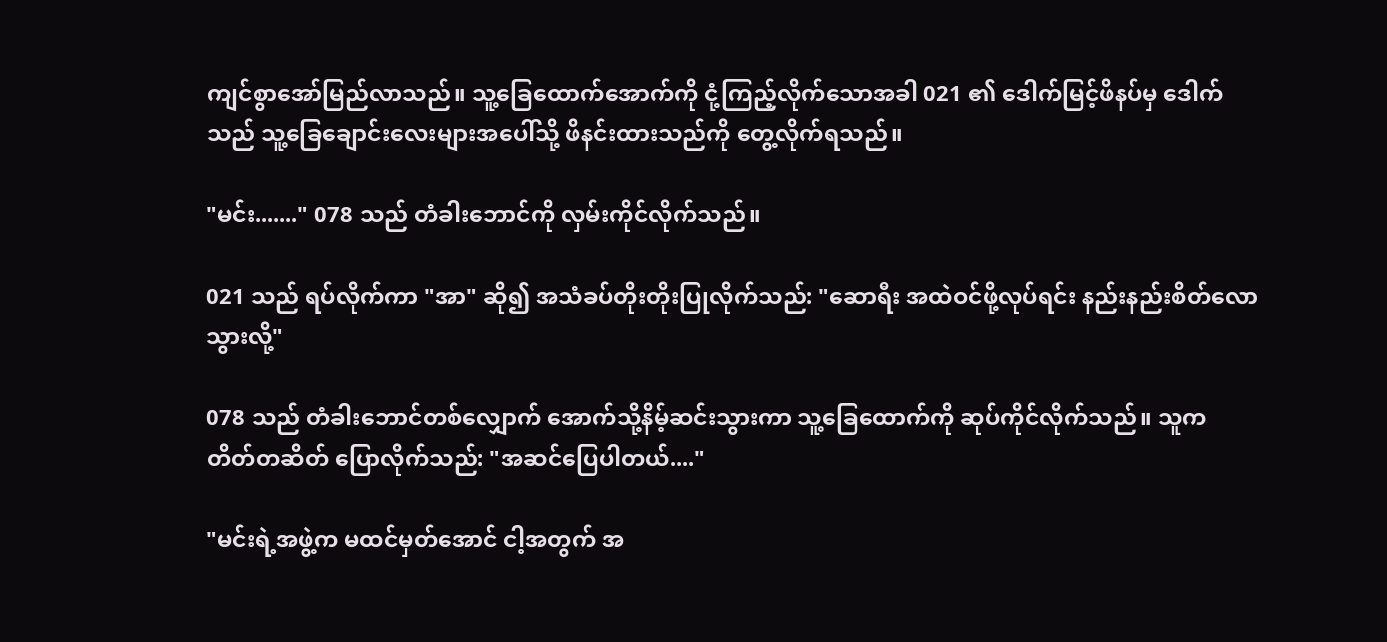ကျင်စွာအော်မြည်လာသည်။ သူ့ခြေထောက်အောက်ကို ငုံ့ကြည့်လိုက်သောအခါ 021 ၏ ဒေါက်မြင့်ဖိနပ်မှ ဒေါက်သည် သူ့ခြေချောင်းလေးများအပေါ်သို့ ဖိနင်းထားသည်ကို တွေ့လိုက်ရသည်။

"မင်း......." 078 သည် တံခါးဘောင်ကို လှမ်းကိုင်လိုက်သည်။

021 သည် ရပ်လိုက်ကာ "အာ" ဆို၍ အသံခပ်တိုးတိုးပြုလိုက်သည်: "ဆောရီး အထဲဝင်ဖို့လုပ်ရင်း နည်းနည်းစိတ်လောသွားလို့"

078 သည် တံခါးဘောင်တစ်လျှောက် အောက်သို့နိမ့်ဆင်းသွားကာ သူ့ခြေထောက်ကို ဆုပ်ကိုင်လိုက်သည်။ သူက တိတ်တဆိတ် ပြောလိုက်သည်: "အဆင်ပြေပါတယ်...."

"မင်းရဲ့အဖွဲ့က မထင်မှတ်အောင် ငါ့အတွက် အ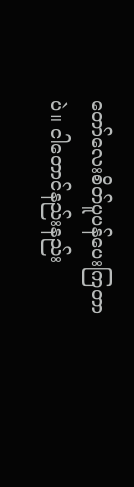တော်လေးစိတ်ပူပန်ပေးကြတာပဲ။ ငါတောင်နည်းနည်း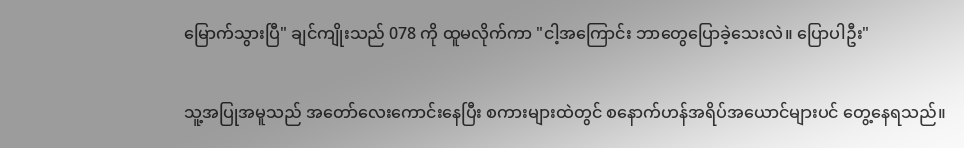မြောက်သွားပြီ" ချင်ကျိုးသည် 078 ကို ထူမလိုက်ကာ "ငါ့အကြောင်း ဘာတွေပြောခဲ့သေးလဲ။ ပြောပါဦး"

သူ့အပြုအမူသည် အတော်လေးကောင်းနေပြီး စကားများထဲတွင် စနောက်ဟန်အရိပ်အယောင်များပင် တွေ့နေရသည်။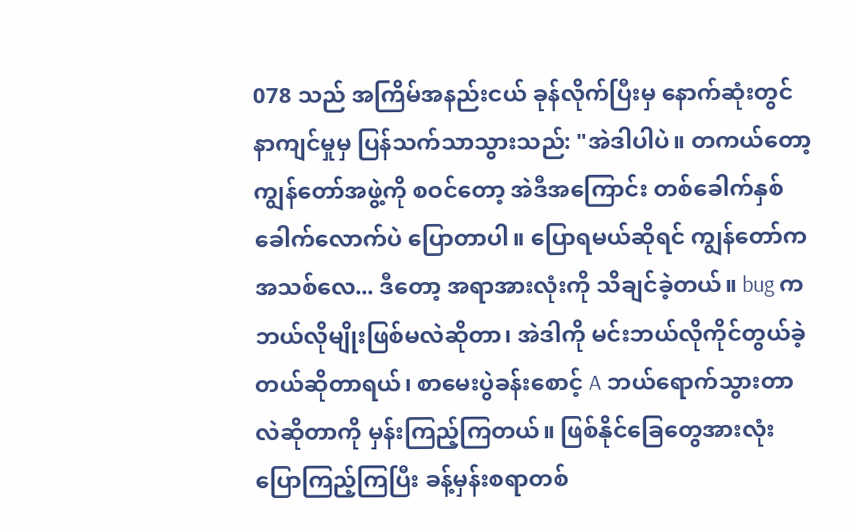078 သည် အကြိမ်အနည်းငယ် ခုန်လိုက်ပြီးမှ နောက်ဆုံးတွင် နာကျင်မှုမှ ပြန်သက်သာသွားသည်: "အဲဒါပါပဲ။ တကယ်တော့ ကျွန်တော်အဖွဲ့ကို စဝင်တော့ အဲဒီအကြောင်း တစ်ခေါက်နှစ်ခေါက်လောက်ပဲ ပြောတာပါ။ ပြောရမယ်ဆိုရင် ကျွန်တော်က အသစ်လေ... ဒီတော့ အရာအားလုံးကို သိချင်ခဲ့တယ်။ bug က ဘယ်လိုမျိုးဖြစ်မလဲဆိုတာ၊ အဲဒါကို မင်းဘယ်လိုကိုင်တွယ်ခဲ့တယ်ဆိုတာရယ်၊ စာမေးပွဲခန်းစောင့် A ဘယ်ရောက်သွားတာလဲဆိုတာကို မှန်းကြည့်ကြတယ်။ ဖြစ်နိုင်ခြေတွေအားလုံးပြောကြည့်ကြပြီး ခန့်မှန်းစရာတစ်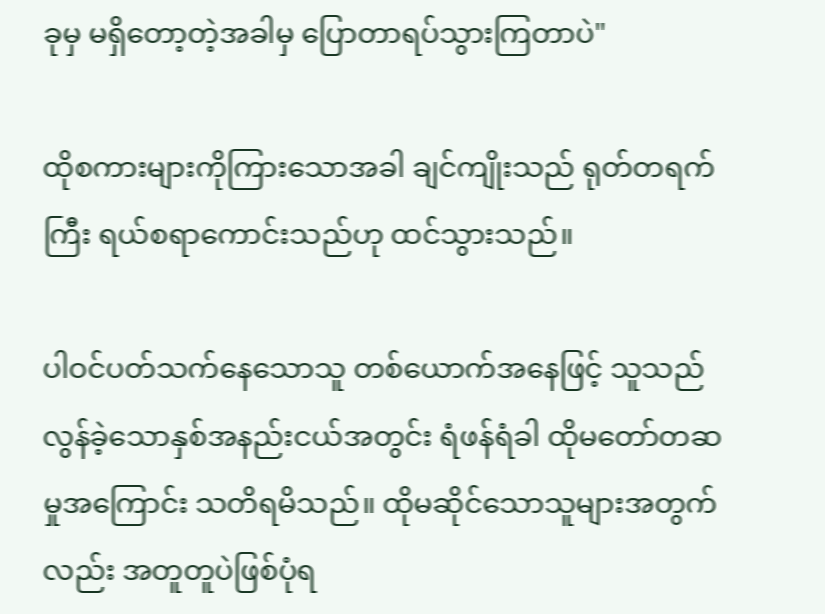ခုမှ မရှိတော့တဲ့အခါမှ ပြောတာရပ်သွားကြတာပဲ"

ထိုစကားများကိုကြားသောအခါ ချင်ကျိုးသည် ရုတ်တရက်ကြီး ရယ်စရာကောင်းသည်ဟု ထင်သွားသည်။

ပါဝင်ပတ်သက်နေသောသူ တစ်ယောက်အနေဖြင့် သူသည် လွန်ခဲ့သောနှစ်အနည်းငယ်အတွင်း ရံဖန်ရံခါ ထိုမတော်တဆမှုအကြောင်း သတိရမိသည်။ ထိုမဆိုင်သောသူများအတွက်လည်း အတူတူပဲဖြစ်ပုံရ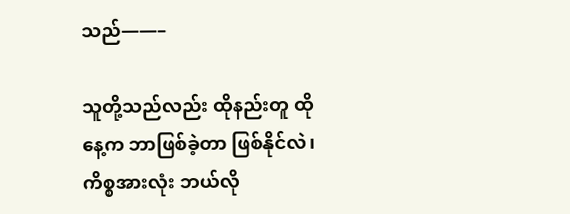သည်——–

သူတို့သည်လည်း ထိုနည်းတူ ထိုနေ့က ဘာဖြစ်ခဲ့တာ ဖြစ်နိုင်လဲ၊ ကိစ္စအားလုံး ဘယ်လို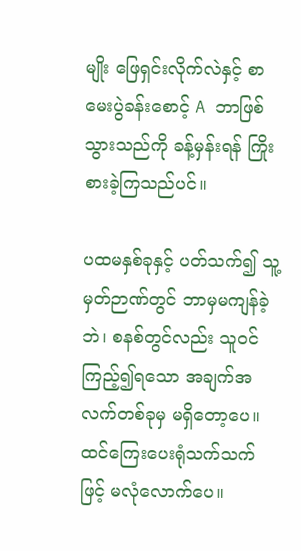မျိုး ဖြေရှင်းလိုက်လဲနှင့် စာမေးပွဲခန်းစောင့် A ဘာဖြစ်သွားသည်ကို ခန့်မှန်းရန် ကြိုးစားခဲ့ကြသည်ပင်။

ပထမနှစ်ခုနှင့် ပတ်သက်၍ သူ့မှတ်ဉာဏ်တွင် ဘာမှမကျန်ခဲ့ဘဲ၊ စနစ်တွင်လည်း သူဝင်ကြည့်၍ရသော အချက်အလက်တစ်ခုမှ မရှိတော့ပေ။ ထင်ကြေးပေးရုံသက်သက်ဖြင့် မလုံလောက်ပေ။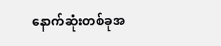နောက်ဆုံးတစ်ခုအ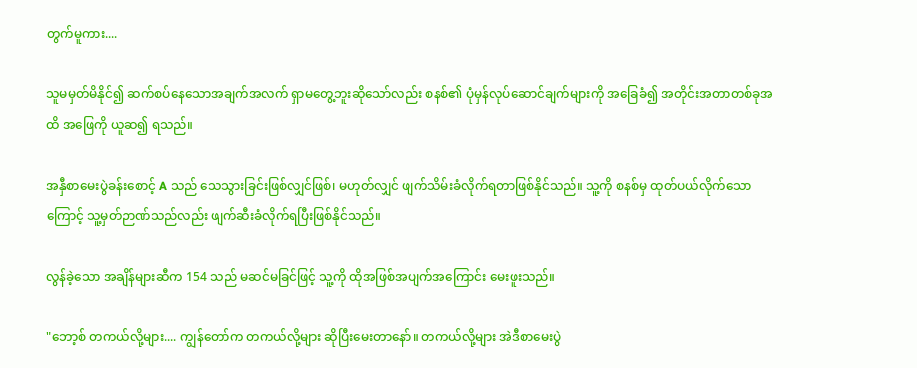တွက်မူကား....

သူမမှတ်မိနိုင်၍ ဆက်စပ်နေသောအချက်အလက် ရှာမတွေ့ဘူးဆိုသော်လည်း စနစ်၏ ပုံမှန်လုပ်ဆောင်ချက်များကို အခြေခံ၍ အတိုင်းအတာတစ်ခုအထိ အဖြေကို ယူဆ၍ ရသည်။

အနှီစာမေးပွဲခန်းစောင့် A သည် သေသွားခြင်းဖြစ်လျှင်ဖြစ်၊ မဟုတ်လျှင် ဖျက်သိမ်းခံလိုက်ရတာဖြစ်နိုင်သည်။ သူ့ကို စနစ်မှ ထုတ်ပယ်လိုက်သောကြောင့် သူ့မှတ်ဉာဏ်သည်လည်း ဖျက်ဆီးခံလိုက်ရပြီးဖြစ်နိုင်သည်။

လွန်ခဲ့သော အချိန်များဆီက 154 သည် မဆင်မခြင်ဖြင့် သူ့ကို ထိုအဖြစ်အပျက်အကြောင်း မေးဖူးသည်။

"ဘော့စ် တကယ်လို့များ.... ကျွန်တော်က တကယ်လို့များ ဆိုပြီးမေးတာနော်။ တကယ်လို့များ အဲဒီစာမေးပွဲ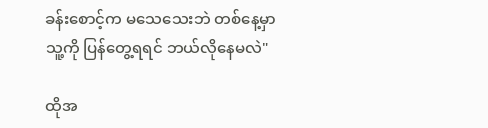ခန်းစောင့်က မသေသေးဘဲ တစ်နေ့မှာ သူ့ကို ပြန်တွေ့ရရင် ဘယ်လိုနေမလဲ"

ထိုအ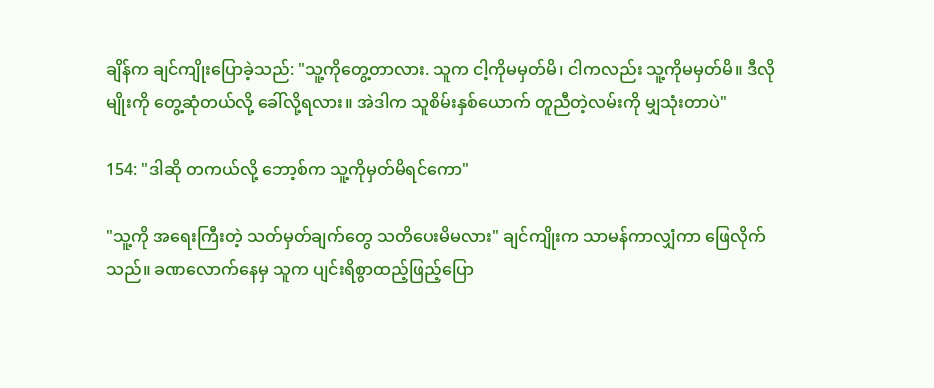ချိန်က ချင်ကျိုးပြောခဲ့သည်: "သူ့ကိုတွေ့တာလား. သူက ငါ့ကိုမမှတ်မိ၊ ငါကလည်း သူ့ကိုမမှတ်မိ။ ဒီလိုမျိုးကို တွေ့ဆုံတယ်လို့ ခေါ်လို့ရလား။ အဲဒါက သူစိမ်းနှစ်ယောက် တူညီတဲ့လမ်းကို မျှသုံးတာပဲ"

154: "ဒါဆို တကယ်လို့ ဘော့စ်က သူ့ကိုမှတ်မိရင်ကော"

"သူ့ကို အရေးကြီးတဲ့ သတ်မှတ်ချက်တွေ သတိပေးမိမလား" ချင်ကျိုးက သာမန်ကာလျှံကာ ဖြေလိုက်သည်။ ခဏလောက်နေမှ သူက ပျင်းရိစွာထည့်ဖြည့်ပြော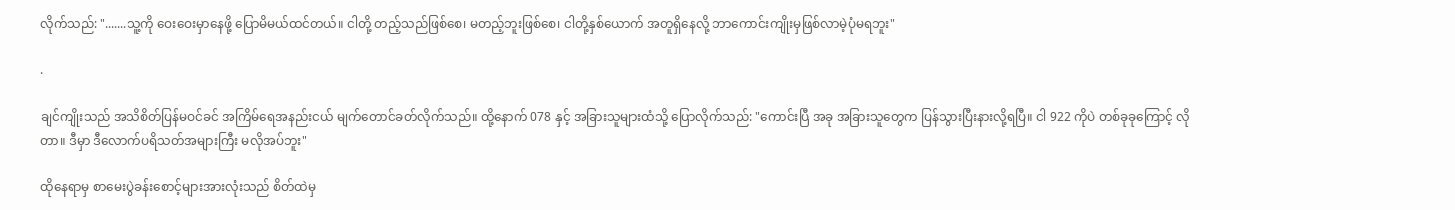လိုက်သည်: ".......သူ့ကို ဝေးဝေးမှာနေဖို့ ပြောမိမယ်ထင်တယ်။ ငါတို့ တည့်သည်ဖြစ်စေ၊ မတည့်ဘူးဖြစ်စေ၊ ငါတို့နှစ်ယောက် အတူရှိနေလို့ ဘာကောင်းကျိုးမှဖြစ်လာမဲ့ပုံမရဘူး"

.

ချင်ကျိုးသည် အသိစိတ်ပြန်မဝင်ခင် အကြိမ်ရေအနည်းငယ် မျက်တောင်ခတ်လိုက်သည်။ ထို့နောက် 078 နှင့် အခြားသူများထံသို့ ပြောလိုက်သည်: "ကောင်းပြီ အခု အခြားသူတွေက ပြန်သွားပြီးနားလို့ရပြီ။ ငါ 922 ကိုပဲ တစ်ခုခုကြောင့် လိုတာ။ ဒီမှာ ဒီလောက်ပရိသတ်အများကြီး မလိုအပ်ဘူး"

ထိုနေရာမှ စာမေးပွဲခန်းစောင့်များအားလုံးသည် စိတ်ထဲမှ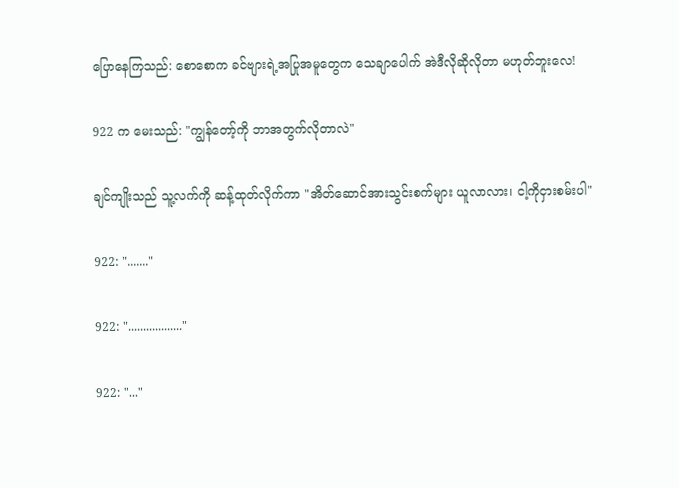ပြောနေကြသည်: စောစောက ခင်ဗျားရဲ့အပြုအမူတွေက သေချာပေါက် အဲဒီလိုဆိုလိုတာ မဟုတ်ဘူးလေ!

922 က မေးသည်: "ကျွန်တော့်ကို ဘာအတွက်လိုတာလဲ"

ချင်ကျိုးသည် သူ့လက်ကို ဆန့်ထုတ်လိုက်ကာ "အိတ်ဆောင်အားသွင်းစက်များ ယူလာလား၊ ငါ့ကိုငှားစမ်းပါ"

922: "......."

922: ".................."

922: "..."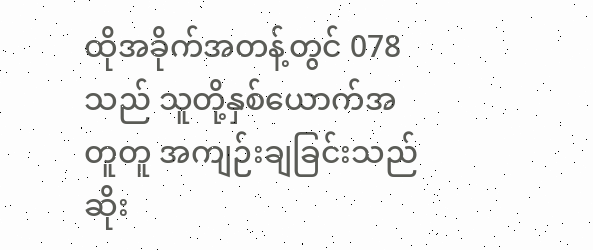ထိုအခိုက်အတန့်တွင် 078 သည် သူတို့နှစ်ယောက်အတူတူ အကျဉ်းချခြင်းသည် ဆိုး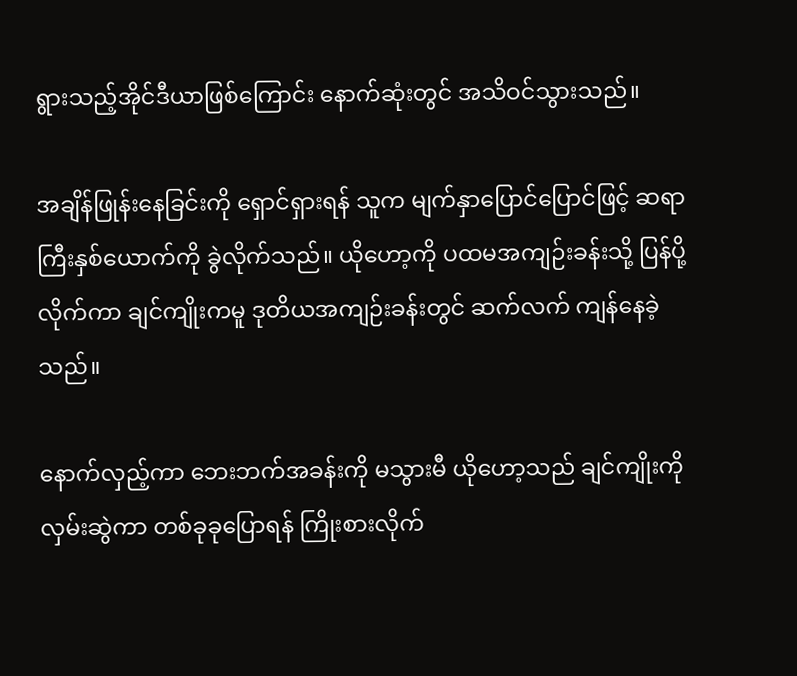ရွားသည့်အိုင်ဒီယာဖြစ်ကြောင်း နောက်ဆုံးတွင် အသိဝင်သွားသည်။

အချိန်ဖြုန်းနေခြင်းကို ရှောင်ရှားရန် သူက မျက်နှာပြောင်ပြောင်ဖြင့် ဆရာကြီးနှစ်ယောက်ကို ခွဲလိုက်သည်။ ယိုဟော့ကို ပထမအကျဉ်းခန်းသို့ ပြန်ပို့လိုက်ကာ ချင်ကျိုးကမူ ဒုတိယအကျဉ်းခန်းတွင် ဆက်လက် ကျန်နေခဲ့သည်။

နောက်လှည့်ကာ ဘေးဘက်အခန်းကို မသွားမီ ယိုဟော့သည် ချင်ကျိုးကို လှမ်းဆွဲကာ တစ်ခုခုပြောရန် ကြိုးစားလိုက်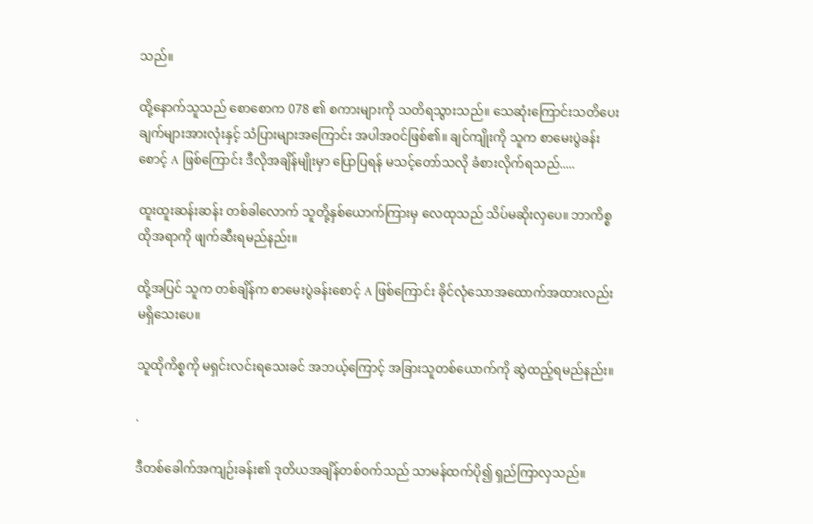သည်။

ထို့နောက်သူသည် စောစောက 078 ၏ စကားများကို သတိရသွားသည်။ သေဆုံးကြောင်းသတိပေးချက်များအားလုံးနှင့် သံပြားများအကြောင်း အပါအဝင်ဖြစ်၏။ ချင်ကျိုးကို သူက စာမေးပွဲခန်းစောင့် A ဖြစ်ကြောင်း ဒီလိုအချိန်မျိုးမှာ ပြောပြရန် မသင့်တော်သလို ခံစားလိုက်ရသည်.....

ထူးထူးဆန်းဆန်း တစ်ခါလောက် သူတို့နှစ်ယောက်ကြားမှ လေထုသည် သိပ်မဆိုးလှပေ။ ဘာကိစ္စ ထိုအရာကို ဖျက်ဆီးရမည်နည်း။

ထို့အပြင် သူက တစ်ချိန်က စာမေးပွဲခန်းစောင့် A ဖြစ်ကြောင်း ခိုင်လုံသောအထောက်အထားလည်း မရှိသေးပေ။

သူထိုကိစ္စကို မရှင်းလင်းရသေးခင် အဘယ့်ကြောင့် အခြားသူတစ်ယောက်ကို ဆွဲထည့်ရမည်နည်း။

.

ဒီတစ်ခေါက်အကျဉ်းခန်း၏ ဒုတိယအချိန်တစ်ဝက်သည် သာမန်ထက်ပို၍ ရှည်ကြာလှသည်။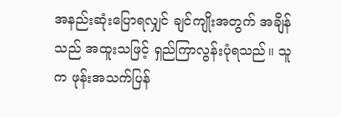အနည်းဆုံးပြောရလျှင် ချင်ကျိုးအတွက် အချိန်သည် အထူးသဖြင့် ရှည်ကြာလွန်းပုံရသည်။ သူက ဖုန်းအသက်ပြန်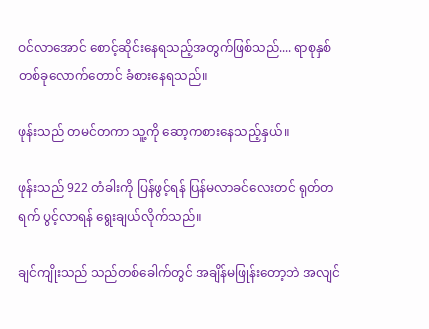ဝင်လာအောင် စောင့်ဆိုင်းနေရသည့်အတွက်ဖြစ်သည်.... ရာစုနှစ်တစ်ခုလောက်တောင် ခံစားနေရသည်။

ဖုန်းသည် တမင်တကာ သူ့ကို ဆော့ကစားနေသည့်နှယ်။

ဖုန်းသည် 922 တံခါးကို ပြန်ဖွင့်ရန် ပြန်မလာခင်လေးတင် ရုတ်တရက် ပွင့်လာရန် ရွေးချယ်လိုက်သည်။

ချင်ကျိုးသည် သည်တစ်ခေါက်တွင် အချိန်မဖြုန်းတော့ဘဲ အလျင်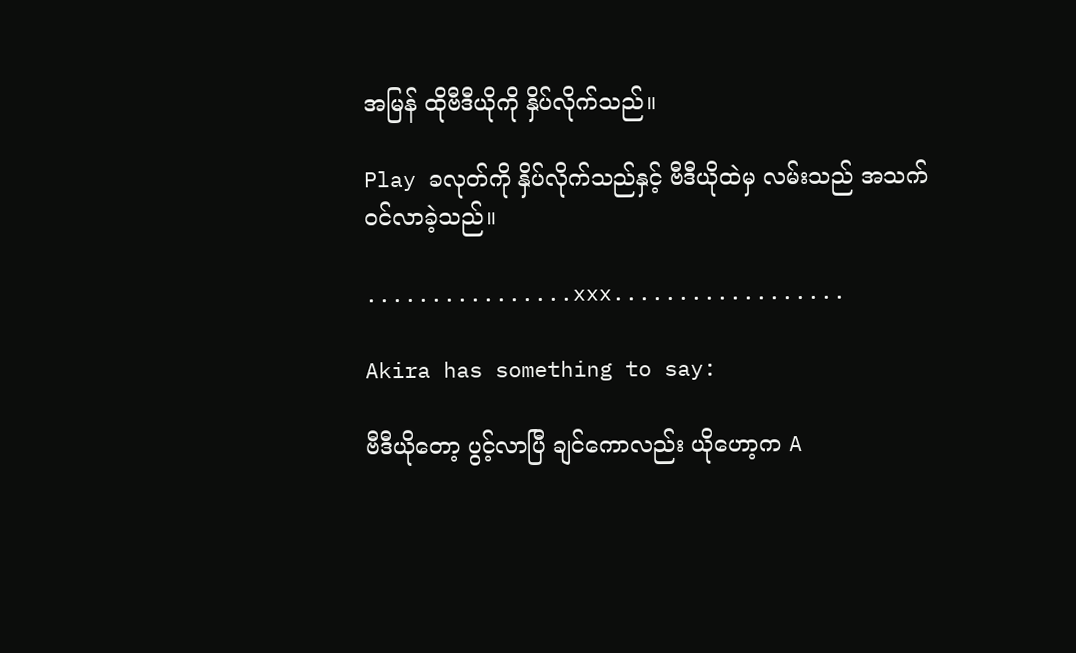အမြန် ထိုဗီဒီယိုကို နှိပ်လိုက်သည်။

Play ခလုတ်ကို နှိပ်လိုက်သည်နှင့် ဗီဒီယိုထဲမှ လမ်းသည် အသက်ဝင်လာခဲ့သည်။

................xxx..................

Akira has something to say:

ဗီဒီယိုတော့ ပွင့်လာပြီ ချင်ကောလည်း ယိုဟော့က A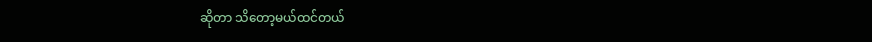ဆိုတာ သိတော့မယ်ထင်တယ်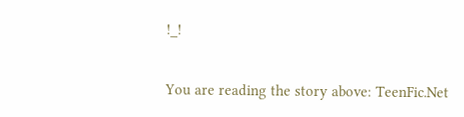!_!


You are reading the story above: TeenFic.Net